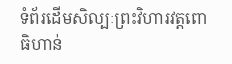ទំព័រដើមសិល្បៈព្រះវិហារវត្តពោធិហាន់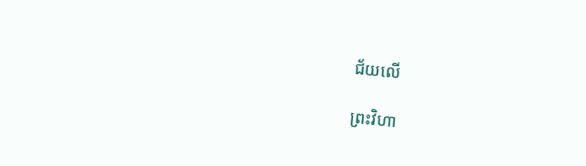ជ័យលើ

ព្រះវិហា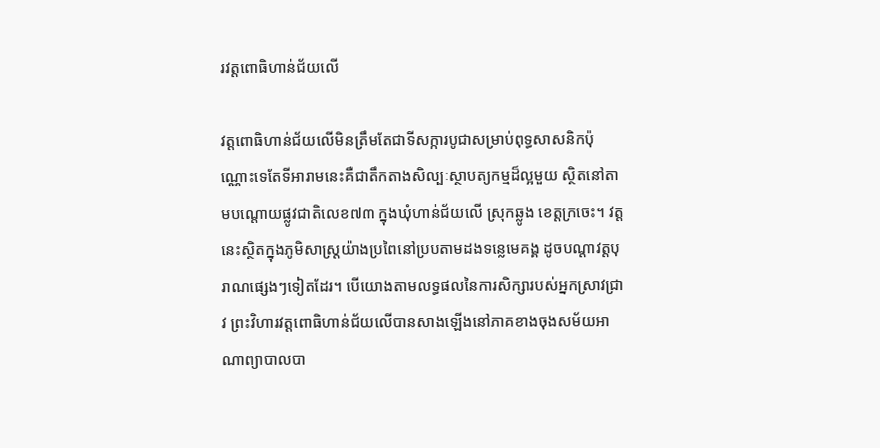រវត្តពោធិហាន់ជ័យលើ

វត្តពោធិហាន់ជ័យលើមិនត្រឹមតែជាទីសក្ការបូជាសម្រាប់ពុទ្ធសាសនិកប៉ុណ្ណោះទេតែទីអារាមនេះគឺជាតឹកតាងសិល្បៈស្ថាបត្យកម្មដ៏ល្អមួយ ស្ថិតនៅតាមបណ្តោយផ្លូវជាតិលេខ៧៣ ក្នុងឃុំហាន់ជ័យលើ ស្រុកឆ្លូង ខេត្តក្រចេះ។ វត្តនេះស្ថិតក្នុងភូមិសាស្ត្រយ៉ាងប្រពៃនៅប្របតាមដងទន្លេមេគង្គ ដូចបណ្តាវត្តបុរាណផ្សេងៗទៀតដែរ។ បើយោងតាមលទ្ធផលនៃការសិក្សារបស់អ្នកស្រាវជ្រាវ ព្រះវិហារវត្តពោធិហាន់ជ័យលើបានសាងឡើងនៅភាគខាងចុងសម័យអាណាព្យាបាលបា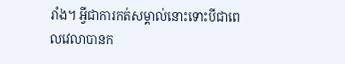រាំង។ អ្វីជាការកត់សម្គាល់នោះទោះបីជាពេលវេលាបានក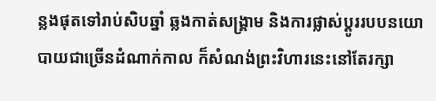ន្លងផុតទៅរាប់សិបឆ្នាំ ឆ្លងកាត់សង្រ្គាម និងការផ្លាស់ប្តូររបបនយោបាយជាច្រើនដំណាក់កាល ក៏សំណង់ព្រះវិហារនេះនៅតែរក្សា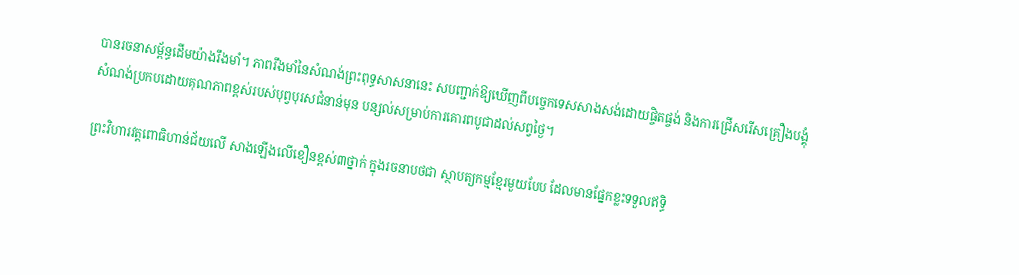បានរចនាសម្ព័ន្ធដើមយ៉ាងរឹងមាំ។ ភាពរឹងមាំនៃសំណង់ព្រះពុទ្ធសាសនានេះ សបញ្ជាក់ឱ្យឃើញពីបច្ចេកទេសសាងសង់ដោយផ្ចិតផ្ចង់ និងការជ្រើសរើសគ្រឿងបង្គុំសំណង់ប្រកបដោយគុណភាពខ្ពស់របស់បុព្វបុរសជំនាន់មុន បន្សល់សម្រាប់ការគោរពបូជាដល់សព្វថ្ងៃ។

ព្រះវិហារវត្តពោធិហាន់ជ័យលើ សាងឡើងលើខឿនខ្ពស់៣ថ្នាក់ ក្នុងរចនាបថជា ស្ថាបត្យកម្មខ្មែរមួយបែប ដែលមានផ្នែកខ្លះទទួលឥទ្ធិ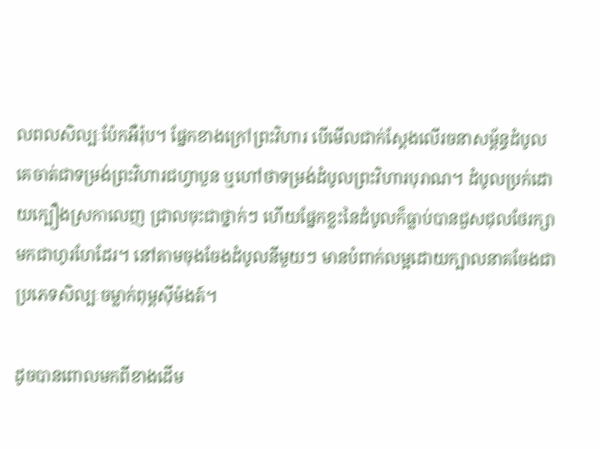លពលសិល្បៈប៉ែកអឺរ៉ុប។ ផ្នែកខាងក្រៅព្រះវិហារ បើមើលជាក់ស្តែងលើរចនាសម្ព័ន្ធដំបូល គេចាត់ជាទម្រង់ព្រះវិហារជហ្វាបួន ឬហៅថាទម្រង់ដំបូលព្រះវិហារបុរាណ។ ដំបូលប្រក់ដោយក្បឿងស្រកាលេញ ជ្រាលចុះជាថ្នាក់ៗ ហើយផ្នែកខ្លះនៃដំបូលក៏ធ្លាប់បានជួសជុលថែរក្សាមកជាហូរហែដែរ។ នៅតាមចុងចែងដំបូលនីមួយៗ មានបំពាក់លម្អដោយក្បាលនាគចែងជាប្រភេទសិល្បៈចម្លាក់ពុម្ពស៊ីម៉ងត៍។

ដូចបានពោលមកពីខាងដើម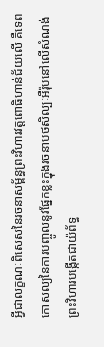អ្វីជាលក្ខណៈពិសេសនៃរចនាសម្ព័ន្ធព្រះវិហារវត្តពោធិហាន់ជ័យលើ គឺទេពកោសល្យនៃការបញ្ចូលនូវផ្នែកខ្លះក្នុងរចនាបថសិល្បៈអឺរ៉ុបនៅលើសំណង់ព្រះវិហារបង្កើតជាយ៉ព័ទ្ធ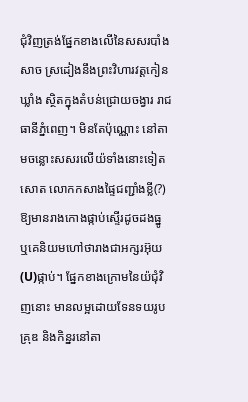ជុំវិញត្រង់ផ្នែកខាងលើនៃសសរបាំងសាច ស្រដៀងនឹងព្រះវិហារវត្តកៀនឃ្លាំង ស្ថិតក្នុងតំបន់ជ្រោយចង្វារ រាជធានីភ្នំពេញ។ មិនតែប៉ុណ្ណោះ នៅតាមចន្លោះសសរលើយ៉ទាំងនោះទៀតសោត លោកកសាងផ្ទៃជញ្ជាំងខ្លី(?)ឱ្យមានរាងកោងផ្កាប់ស្ទើរដូចដងធ្នូ ឬគេនិយមហៅថារាងជាអក្សរអ៊ុយ(U)ផ្កាប់។ ផ្នែកខាងក្រោមនៃយ៉ជុំវិញនោះ មានលម្អដោយទែនទយរូបគ្រុឌ និងកិន្នរនៅតា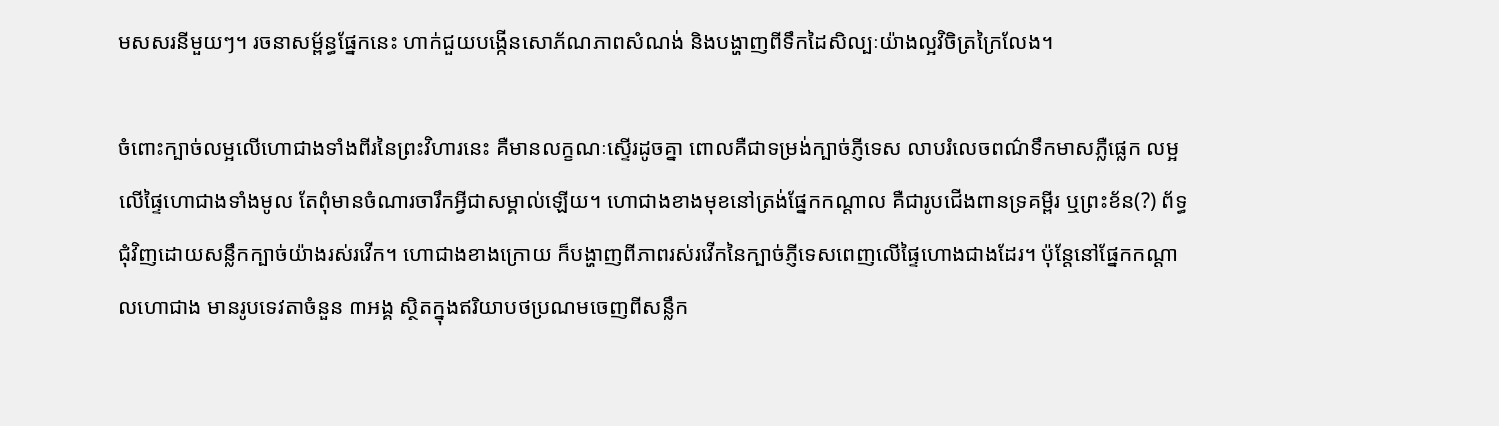មសសរនីមួយៗ។ រចនាសម្ព័ន្ធផ្នែកនេះ ហាក់ជួយបង្កើនសោភ័ណភាពសំណង់ និងបង្ហាញពីទឹកដៃសិល្បៈយ៉ាងល្អវិចិត្រក្រៃលែង។

ចំពោះក្បាច់លម្អលើហោជាងទាំងពីរនៃព្រះវិហារនេះ គឺមានលក្ខណៈស្ទើរដូចគ្នា ពោលគឺជាទម្រង់ក្បាច់ភ្ញីទេស លាបរំលេចពណ៌ទឹកមាសភ្លឺផ្លេក លម្អលើផ្ទៃហោជាងទាំងមូល តែពុំមានចំណារចារឹកអ្វីជាសម្គាល់ឡើយ។ ហោជាងខាងមុខនៅត្រង់ផ្នែកកណ្តាល គឺជារូបជើងពានទ្រគម្ពីរ ឬព្រះខ័ន(?) ព័ទ្ធជុំវិញដោយសន្លឹកក្បាច់យ៉ាងរស់រវើក។ ហោជាងខាងក្រោយ ក៏បង្ហាញពីភាពរស់រវើកនៃក្បាច់ភ្ញីទេសពេញលើផ្ទៃហោងជាងដែរ។ ប៉ុន្តែនៅផ្នែកកណ្តាលហោជាង មានរូបទេវតាចំនួន ៣អង្គ ស្ថិតក្នុងឥរិយាបថប្រណមចេញពីសន្លឹក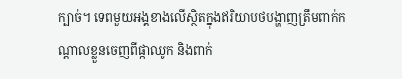ក្បាច់។ ទេពមួយអង្គខាងលើស្ថិតក្នុងឥរិយាបថបង្ហាញត្រឹមពាក់កណ្តាលខ្លួនចេញពីផ្កាឈូក និងពាក់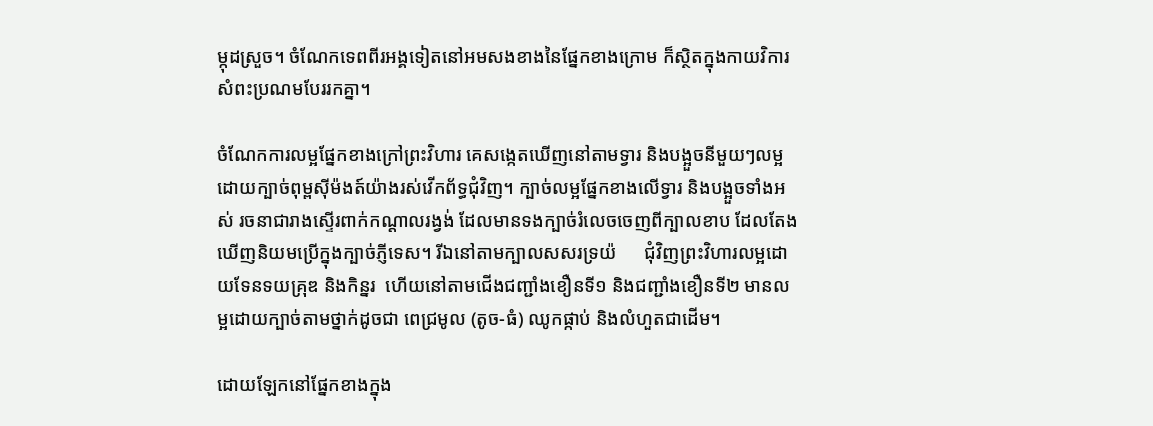ម្កុដស្រួច។ ចំណែកទេពពីរអង្គទៀតនៅអមសងខាងនៃផ្នែកខាងក្រោម ក៏ស្ថិតក្នុងកាយវិការសំពះប្រណមបែររកគ្នា។

ចំណែកការលម្អផ្នែកខាងក្រៅព្រះវិហារ គេសង្កេតឃើញនៅតាមទ្វារ និងបង្អួចនីមួយៗលម្អដោយក្បាច់ពុម្ពស៊ីម៉ងត៍យ៉ាងរស់វើកព័ទ្ធជុំវិញ។ ក្បាច់លម្អផ្នែកខាងលើទ្វារ និងបង្អួចទាំងអស់ រចនាជារាងស្ទើរពាក់កណ្តាលរង្វង់ ដែលមានទងក្បាច់រំលេចចេញពីក្បាលខាប ដែលតែងឃើញនិយមប្រើក្នុងក្បាច់ភ្ញីទេស។ រីឯនៅតាមក្បាលសសរទ្រយ៉      ជុំវិញព្រះវិហារលម្អដោយទែនទយគ្រុឌ និងកិន្នរ  ហើយនៅតាមជើងជញ្ជាំងខឿនទី១ និងជញ្ជាំងខឿនទី២ មានលម្អដោយក្បាច់តាមថ្នាក់ដូចជា ពេជ្រមូល (តូច-ធំ) ឈូកផ្កាប់ និងលំហួតជាដើម។

ដោយឡែកនៅផ្នែកខាងក្នុង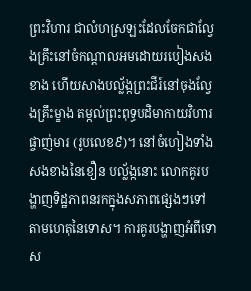ព្រះវិហារ ជាលំហស្រឡះដែលចែកជាល្វែងគ្រឹះនៅចំកណ្តាលអមដោយរបៀងសងខាង ហើយសាងបល្ល័ង្កព្រះជីរ៍នៅចុងល្វែងគ្រឹះម្ខាង តម្កល់ព្រះពុទ្ធបដិមាកាយវិហារផ្ចាញ់មារ (រូបលេខ៩)។ នៅចំហៀងទាំងសងខាងនៃខឿន បល្ល័ង្កនោះ លោកគូរបង្ហាញទិដ្ឋភាពនរកក្នុងសភាពផ្សេងៗទៅតាមហេតុនៃទោស។ ការគូរបង្ហាញអំពីទោស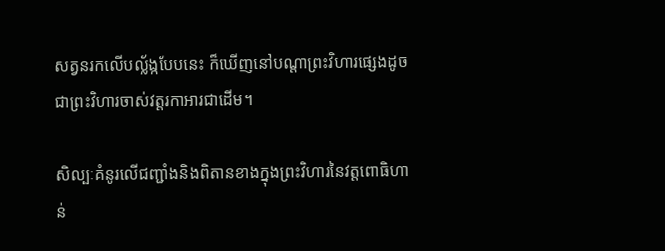សត្វនរកលើបល្ល័ង្កបែបនេះ ក៏ឃើញនៅបណ្តាព្រះវិហារផ្សេងដូចជាព្រះវិហារចាស់វត្តរកាអារជាដើម។

សិល្បៈគំនូរលើជញ្ជាំងនិងពិតានខាងក្នុងព្រះវិហារនៃវត្តពោធិហាន់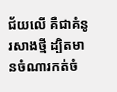ជ័យលើ គឺជាគំនូរសាងថ្មី ដ្បិតមានចំណារកត់ចំ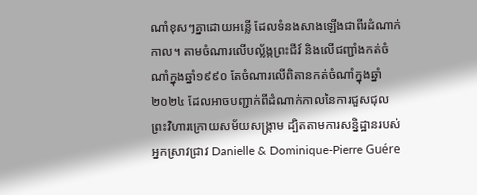ណាំខុសៗគ្នាដោយអន្លើ ដែលទំនងសាងឡើងជាពីរដំណាក់កាល។ តាមចំណារលើបល្ល័ង្កព្រះជីវ៍ និងលើជញ្ជាំងកត់ចំណាំក្នុងឆ្នាំ១៩៩០ តែចំណារលើពិតានកត់ចំណាំក្នុងឆ្នាំ២០២៤ ដែលអាចបញ្ជាក់ពីដំណាក់កាលនៃការជួសជុលព្រះវិហារក្រោយសម័យសង្រ្គាម ដ្បិតតាមការសន្និដ្ឋានរបស់អ្នកស្រាវជ្រាវ Danielle & Dominique-Pierre Guére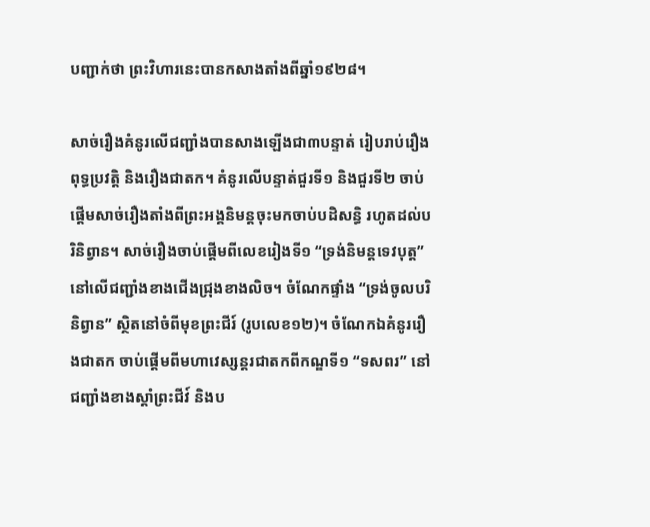បញ្ជាក់ថា ព្រះវិហារនេះបានកសាងតាំងពីឆ្នាំ១៩២៨។

សាច់រឿងគំនូរលើជញ្ជាំងបានសាងឡើងជា៣បន្ទាត់ រៀបរាប់រឿងពុទ្ធប្រវត្តិ និងរឿងជាតក។ គំនូរលើបន្ទាត់ជួរទី១ និងជួរទី២ ចាប់ផ្តើមសាច់រឿងតាំងពីព្រះអង្គនិមន្តចុះមកចាប់បដិសន្ធិ រហូតដល់បរិនិព្វាន។ សាច់រឿងចាប់ផ្តើមពីលេខរៀងទី១ “ទ្រង់និមន្តទេវបុត្ត” នៅលើជញ្ជាំងខាងជើងជ្រុងខាងលិច។ ចំណែកផ្ទាំង “ទ្រង់ចូលបរិនិព្វាន” ស្ថិតនៅចំពីមុខព្រះជីរ៍ (រូបលេខ១២)។ ចំណែកឯគំនូររឿងជាតក ចាប់ផ្តើមពីមហាវេស្សន្តរជាតកពីកណ្ឌទី១ “ទសពរ” នៅជញ្ជាំងខាងស្តាំព្រះជីវ៍ និងប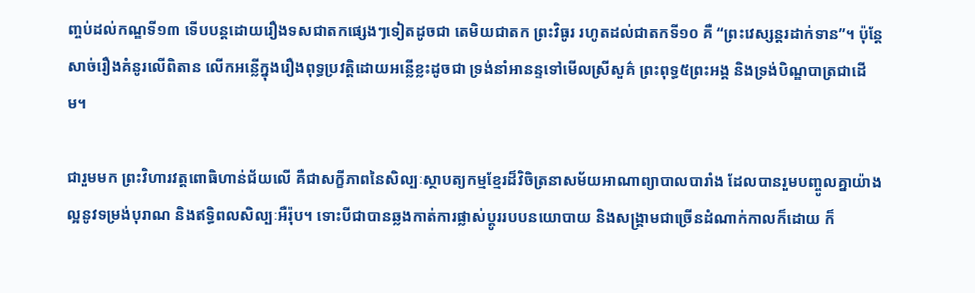ញ្ចប់ដល់កណ្ឌទី១៣ ទើបបន្តដោយរឿងទសជាតកផ្សេងៗទៀតដូចជា តេមិយជាតក ព្រះវិធូរ រហូតដល់ជាតកទី១០ គឺ “ព្រះវេស្សន្តរដាក់ទាន”។ ប៉ុន្តែសាច់រឿងគំនូរលើពិតាន លើកអន្លើក្នុងរឿងពុទ្ធប្រវត្តិដោយអន្លើខ្លះដូចជា ទ្រង់នាំអានន្ទទៅមើលស្រីសួគ៌ ព្រះពុទ្ធ៥ព្រះអង្គ និងទ្រង់បិណ្ឌបាត្រជាដើម។

ជារួមមក ព្រះវិហារវត្តពោធិហាន់ជ័យលើ គឺជាសក្ខីភាពនៃសិល្បៈស្ថាបត្យកម្មខ្មែរដ៏វិចិត្រនាសម័យអាណាព្យាបាលបារាំង ដែលបានរួមបញ្ចូលគ្នាយ៉ាងល្អនូវទម្រង់បុរាណ និងឥទ្ធិពលសិល្បៈអឺរ៉ុប។ ទោះបីជាបានឆ្លងកាត់ការផ្លាស់ប្តូររបបនយោបាយ និងសង្គ្រាមជាច្រើនដំណាក់កាលក៏ដោយ ក៏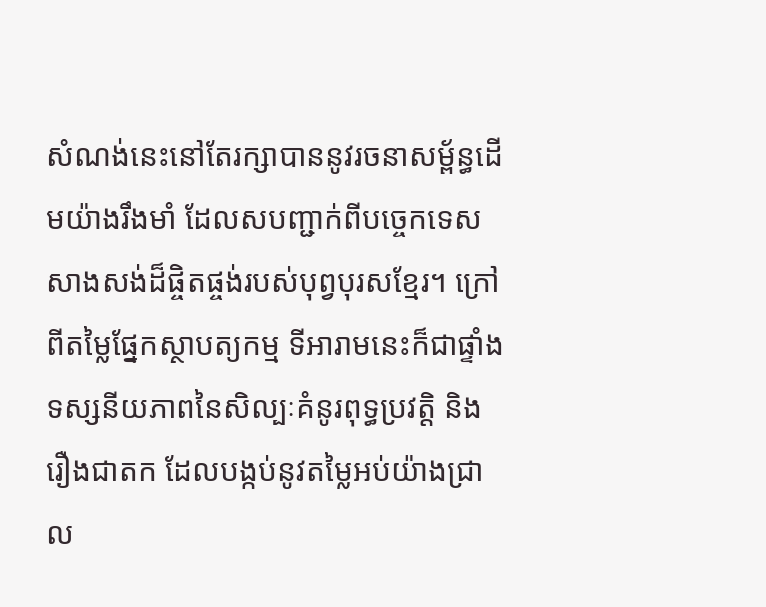សំណង់នេះនៅតែរក្សាបាននូវរចនាសម្ព័ន្ធដើមយ៉ាងរឹងមាំ ដែលសបញ្ជាក់ពីបច្ចេកទេសសាងសង់ដ៏ផ្ចិតផ្ចង់របស់បុព្វបុរសខ្មែរ។ ក្រៅពីតម្លៃផ្នែកស្ថាបត្យកម្ម ទីអារាមនេះក៏ជាផ្ទាំងទស្សនីយភាពនៃសិល្បៈគំនូរពុទ្ធប្រវត្តិ និងរឿងជាតក ដែលបង្កប់នូវតម្លៃអប់យ៉ាងជ្រាល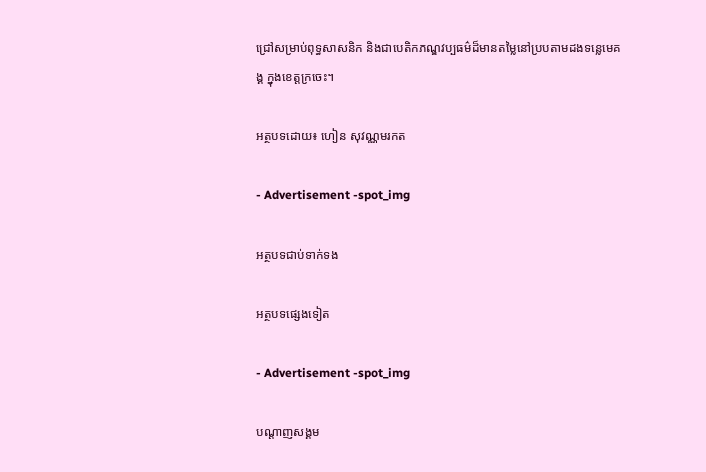ជ្រៅសម្រាប់ពុទ្ធសាសនិក និងជាបេតិកភណ្ឌវប្បធម៌ដ៏មានតម្លៃនៅប្របតាមដងទន្លេមេគង្គ ក្នុងខេត្តក្រចេះ។

អត្ថបទដោយ៖ ហៀន សុវណ្ណមរកត

- Advertisement -spot_img

អត្ថបទជាប់ទាក់ទង

អត្ថបទផ្សេងទៀត

- Advertisement -spot_img

បណ្ដាញសង្គម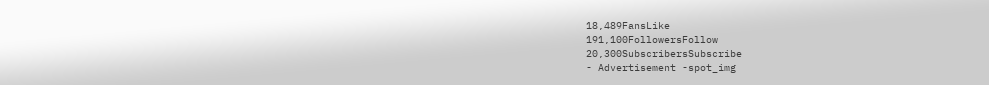18,489FansLike
191,100FollowersFollow
20,300SubscribersSubscribe
- Advertisement -spot_img